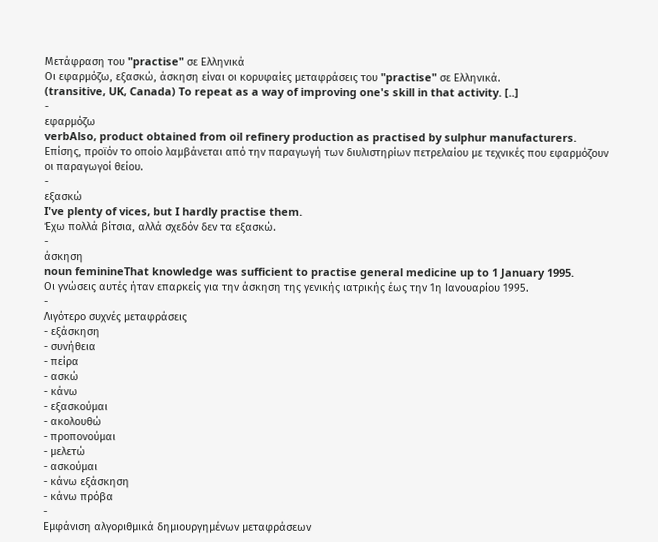Μετάφραση του "practise" σε Ελληνικά
Οι εφαρμόζω, εξασκώ, άσκηση είναι οι κορυφαίες μεταφράσεις του "practise" σε Ελληνικά.
(transitive, UK, Canada) To repeat as a way of improving one's skill in that activity. [..]
-
εφαρμόζω
verbAlso, product obtained from oil refinery production as practised by sulphur manufacturers.
Επίσης, προϊόν το οποίο λαμβάνεται από την παραγωγή των διυλιστηρίων πετρελαίου με τεχνικές που εφαρμόζουν οι παραγωγοί θείου.
-
εξασκώ
I've plenty of vices, but I hardly practise them.
Έχω πολλά βίτσια, αλλά σχεδόν δεν τα εξασκώ.
-
άσκηση
noun feminineThat knowledge was sufficient to practise general medicine up to 1 January 1995.
Οι γνώσεις αυτές ήταν επαρκείς για την άσκηση της γενικής ιατρικής έως την 1η Ιανουαρίου 1995.
-
Λιγότερο συχνές μεταφράσεις
- εξάσκηση
- συνήθεια
- πείρα
- ασκώ
- κάνω
- εξασκούμαι
- ακολουθώ
- προπονούμαι
- μελετώ
- ασκούμαι
- κάνω εξάσκηση
- κάνω πρόβα
-
Εμφάνιση αλγοριθμικά δημιουργημένων μεταφράσεων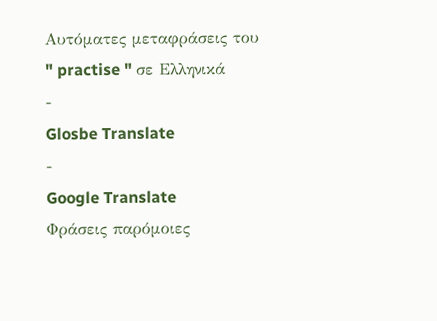Αυτόματες μεταφράσεις του " practise " σε Ελληνικά
-
Glosbe Translate
-
Google Translate
Φράσεις παρόμοιες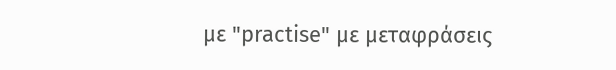με "practise" με μεταφράσεις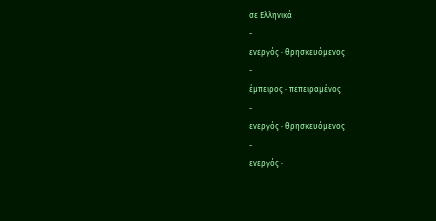σε Ελληνικά
-
ενεργός · θρησκευόμενος
-
έμπειρος · πεπειραμένος
-
ενεργός · θρησκευόμενος
-
ενεργός ·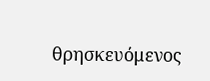θρησκευόμενος